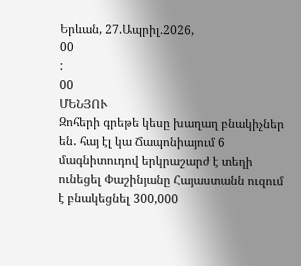Երևան, 27.Ապրիլ.2026,
00
:
00
ՄԵՆՅՈՒ
Զոհերի գրեթե կեսը խաղաղ բնակիչներ են․ հայ էլ կա Ճապոնիայում 6 մագնիտուդով երկրաշարժ է տեղի ունեցել Փաշինյանը Հայաստանն ուզում է բնակեցնել 300,000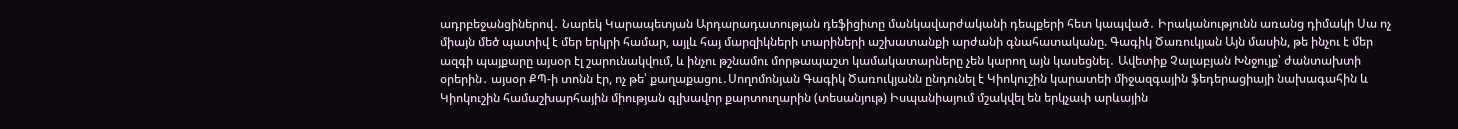ադրբեջանցիներով․ Նարեկ Կարապետյան Արդարադատության դեֆիցիտը մանկավարժականի դեպքերի հետ կապված․ Իրականությունն առանց դիմակի Սա ոչ միայն մեծ պատիվ է մեր երկրի համար, այլև հայ մարզիկների տարիների աշխատանքի արժանի գնահատականը. Գագիկ Ծառուկյան Այն մասին, թե ինչու է մեր ազգի պայքարը այսօր էլ շարունակվում, և ինչու թշնամու մորթապաշտ կամակատարները չեն կարող այն կասեցնել․ Ավետիք Չալաբյան Խնջույք՝ ժանտախտի օրերին․ այսօր ՔՊ-ի տոնն էր, ոչ թե՝ քաղաքացու․Սողոմոնյան Գագիկ Ծառուկյանն ընդունել է Կիոկուշին կարատեի միջազգային ֆեդերացիայի նախագահին և Կիոկուշին համաշխարհային միության գլխավոր քարտուղարին (տեսանյութ) Իսպանիայում մշակվել են երկչափ արևային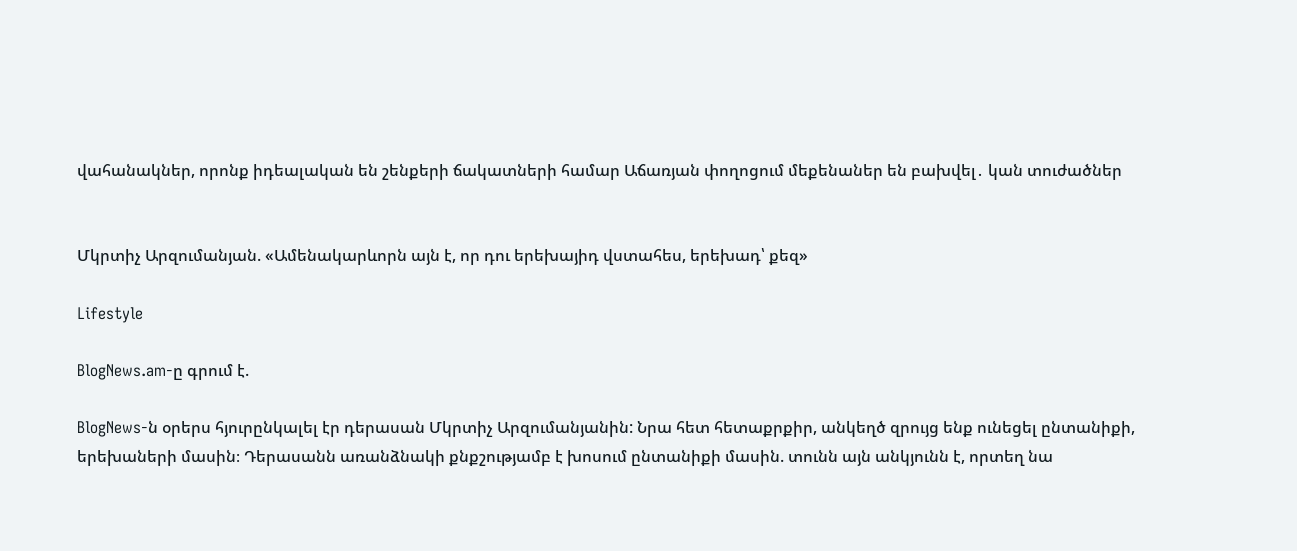վահանակներ, որոնք իդեալական են շենքերի ճակատների համար Աճառյան փողոցում մեքենաներ են բախվել․ կան տուժածներ


Մկրտիչ Արզումանյան. «Ամենակարևորն այն է, որ դու երեխայիդ վստահես, երեխադ՝ քեզ»

Lifestyle

BlogNews.am-ը գրում է.

BlogNews-ն օրերս հյուրընկալել էր դերասան Մկրտիչ Արզումանյանին: Նրա հետ հետաքրքիր, անկեղծ զրույց ենք ունեցել ընտանիքի, երեխաների մասին։ Դերասանն առանձնակի քնքշությամբ է խոսում ընտանիքի մասին. տունն այն անկյունն է, որտեղ նա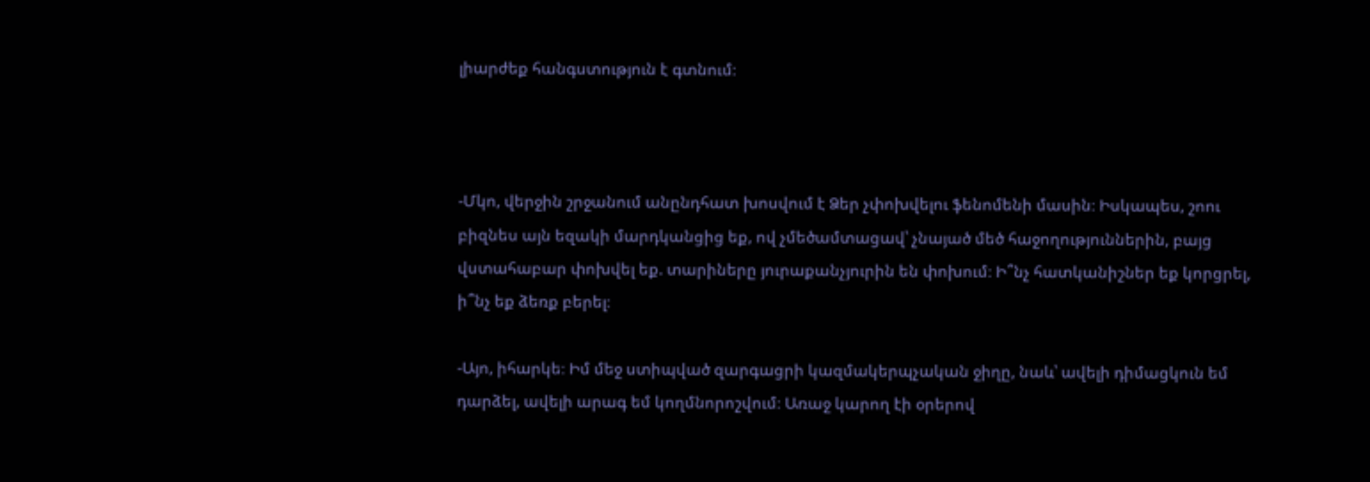լիարժեք հանգստություն է գտնում։



-Մկո, վերջին շրջանում անընդհատ խոսվում է Ձեր չփոխվելու ֆենոմենի մասին։ Իսկապես, շոու բիզնես այն եզակի մարդկանցից եք, ով չմեծամտացավ՝ չնայած մեծ հաջողություններին, բայց վստահաբար փոխվել եք. տարիները յուրաքանչյուրին են փոխում։ Ի՞նչ հատկանիշներ եք կորցրել, ի՞նչ եք ձեռք բերել։

-Այո, իհարկե։ Իմ մեջ ստիպված զարգացրի կազմակերպչական ջիղը, նաև՝ ավելի դիմացկուն եմ դարձել, ավելի արագ եմ կողմնորոշվում։ Առաջ կարող էի օրերով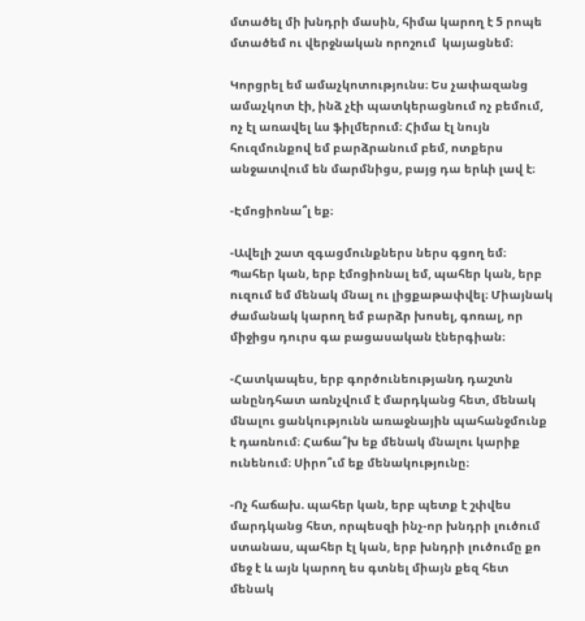մտածել մի խնդրի մասին, հիմա կարող է 5 րոպե մտածեմ ու վերջնական որոշում  կայացնեմ։

Կորցրել եմ ամաչկոտությունս։ Ես չափազանց ամաչկոտ էի, ինձ չէի պատկերացնում ոչ բեմում, ոչ էլ առավել ևս ֆիլմերում։ Հիմա էլ նույն հուզմունքով եմ բարձրանում բեմ, ոտքերս անջատվում են մարմնիցս, բայց դա երևի լավ է։

-Էմոցիոնա՞լ եք։

-Ավելի շատ զգացմունքներս ներս գցող եմ։ Պահեր կան, երբ էմոցիոնալ եմ, պահեր կան, երբ ուզում եմ մենակ մնալ ու լիցքաթափվել։ Միայնակ ժամանակ կարող եմ բարձր խոսել, գոռալ, որ միջիցս դուրս գա բացասական էներգիան։

-Հատկապես, երբ գործունեությանդ դաշտն անընդհատ առնչվում է մարդկանց հետ, մենակ մնալու ցանկությունն առաջնային պահանջմունք է դառնում։ Հաճա՞խ եք մենակ մնալու կարիք ունենում։ Սիրո՞ւմ եք մենակությունը։

-Ոչ հաճախ. պահեր կան, երբ պետք է շփվես մարդկանց հետ, որպեսզի ինչ-որ խնդրի լուծում ստանաս, պահեր էլ կան, երբ խնդրի լուծումը քո մեջ է և այն կարող ես գտնել միայն քեզ հետ մենակ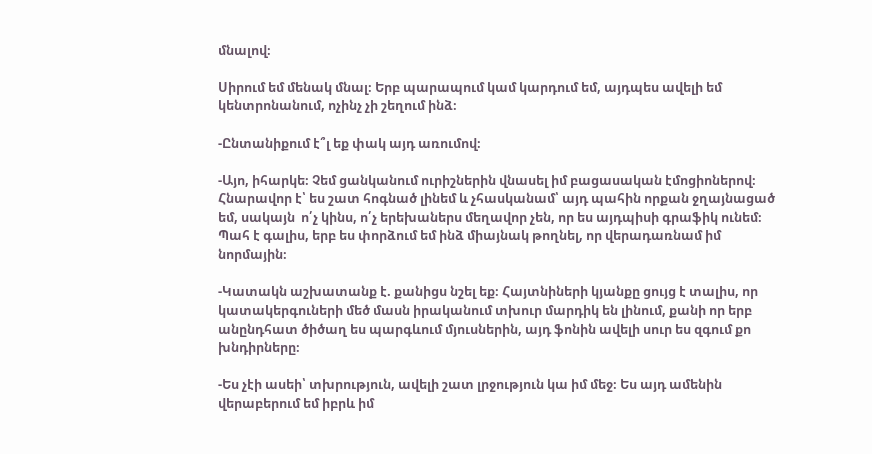մնալով։

Սիրում եմ մենակ մնալ։ Երբ պարապում կամ կարդում եմ, այդպես ավելի եմ կենտրոնանում, ոչինչ չի շեղում ինձ։

-Ընտանիքում է՞լ եք փակ այդ առումով։

-Այո, իհարկե։ Չեմ ցանկանում ուրիշներին վնասել իմ բացասական էմոցիոներով։ Հնարավոր է՝ ես շատ հոգնած լինեմ և չհասկանամ՝ այդ պահին որքան ջղայնացած եմ, սակայն  ո՛չ կինս, ո՛չ երեխաներս մեղավոր չեն, որ ես այդպիսի գրաֆիկ ունեմ։ Պահ է գալիս, երբ ես փորձում եմ ինձ միայնակ թողնել, որ վերադառնամ իմ նորմային։

-Կատակն աշխատանք է. քանիցս նշել եք։ Հայտնիների կյանքը ցույց է տալիս, որ կատակերգուների մեծ մասն իրականում տխուր մարդիկ են լինում, քանի որ երբ անընդհատ ծիծաղ ես պարգևում մյուսներին, այդ ֆոնին ավելի սուր ես զգում քո խնդիրները։

-Ես չէի ասեի՝ տխրություն, ավելի շատ լրջություն կա իմ մեջ։ Ես այդ ամենին վերաբերում եմ իբրև իմ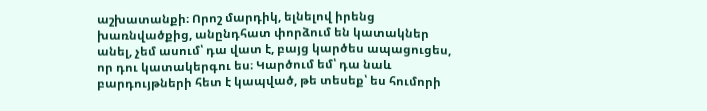աշխատանքի։ Որոշ մարդիկ, ելնելով իրենց խառնվածքից, անընդհատ փորձում են կատակներ անել, չեմ ասում՝ դա վատ է, բայց կարծես ապացուցես, որ դու կատակերգու ես։ Կարծում եմ՝ դա նաև բարդույթների հետ է կապված, թե տեսեք՝ ես հումորի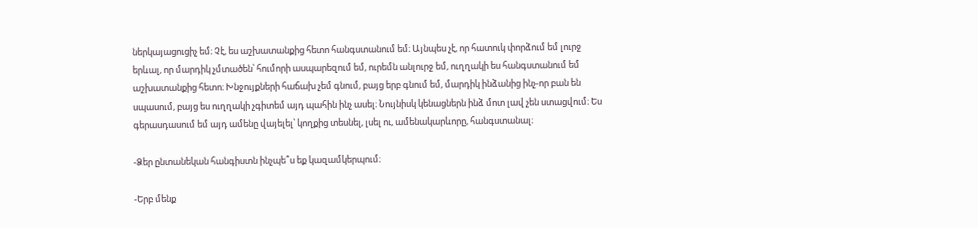ներկայացուցիչ եմ։ Չէ, ես աշխատանքից հետո հանգստանում եմ։ Այնպես չէ, որ հատուկ փորձում եմ լուրջ երևալ, որ մարդիկ չմտածեն՝ հումորի ասպարեզում եմ, ուրեմն անլուրջ եմ, ուղղակի ես հանգստանում եմ աշխատանքից հետո։ Խնջույքների հաճախ չեմ գնում, բայց երբ գնում եմ, մարդիկ ինձանից ինչ-որ բան են սպասում, բայց ես ուղղակի չգիտեմ այդ պահին ինչ ասել։ Նույնիսկ կենացներն ինձ մոտ լավ չեն ստացվում։ Ես գերասդասում եմ այդ ամենը վայելել՝ կողքից տեսնել, լսել ու, ամենակարևորը, հանգստանալ։

-Ձեր ընտանեկան հանգիստն ինչպե՞ս եք կազամկերպում։

-Երբ մենք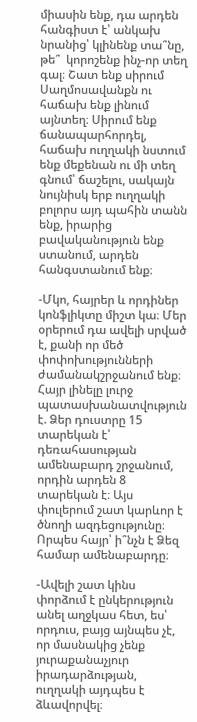միասին ենք, դա արդեն հանգիստ է՝ անկախ նրանից՝ կլինենք տա՞նը, թե՞  կորոշենք ինչ-որ տեղ գալ։ Շատ ենք սիրում Սաղմոսավանքն ու հաճախ ենք լինում այնտեղ։ Սիրում ենք ճանապարհորդել, հաճախ ուղղակի նստում ենք մեքենան ու մի տեղ գնում՝ ճաշելու, սակայն նույնիսկ երբ ուղղակի բոլորս այդ պահին տանն ենք, իրարից բավականություն ենք ստանում, արդեն հանգստանում ենք։

-Մկո, հայրեր և որդիներ կոնֆլիկտը միշտ կա։ Մեր օրերում դա ավելի սրված է, քանի որ մեծ փոփոխությունների ժամանակշրջանում ենք։ Հայր լինելը լուրջ պատասխանատվություն է. Ձեր դուստրը 15 տարեկան է՝ դեռահասության ամենաբարդ շրջանում, որդին արդեն 8 տարեկան է։ Այս փուլերում շատ կարևոր է ծնողի ազդեցությունը։ Որպես հայր՝ ի՞նչն է Ձեզ համար ամենաբարդը։

-Ավելի շատ կինս փորձում է ընկերություն անել աղջկաս հետ, ես՝ որդուս, բայց այնպես չէ, որ մասնակից չենք յուրաքանաչյուր իրադարձության, ուղղակի այդպես է ձևավորվել։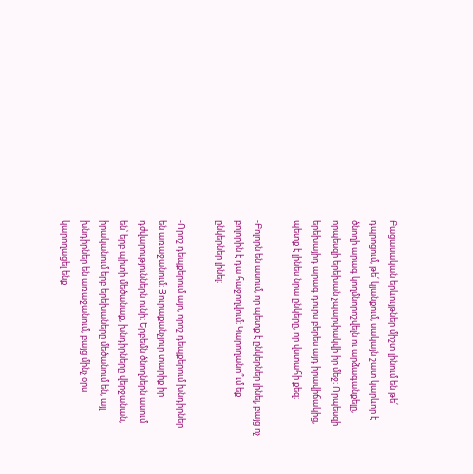Բացասական երևույթներ միշտ լինում են թե՛ դպրոցում, թե՛ կյանքում, սակայն շատ կարևոր է ծնողի արագ կողմնորոշվելն ու արձագանքելը, որպեսզի երեխան չպարփակվի իր մեջ։ Որպեսզի երեխայիդ արագ դուրս բերես այդ իրավիճակից, պետք է լինես նրա ընկերը, որ վստահի քեզ։

-Բոլորն են ասում, որ պետք է ընկերներ լինել, բայց ոչ բոլորին է դա հաջողվում։ Կարողանո՞ւմ եք ընկերներ լինել։

-Որոշ դեպքերում այո, որոշ դեպքերում խնդիրներ են առաջանում։ Յուրաքանչյուր տարիք իր դժվարություններն ունի։ Երբեմն ծնողներն ասում են՝ երբ պիտի մեծանաք, խնդիրները վերջանան, իրականում երբ երեխաները մեծանում են, այլ խնդիրներ են առաջանում, բայց մինչ օրս կարողացել ենք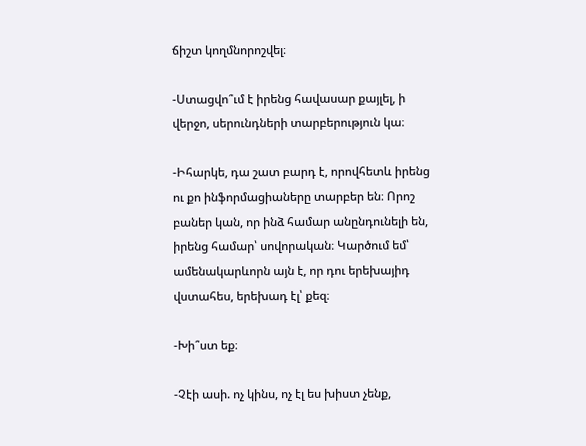ճիշտ կողմնորոշվել։

-Ստացվո՞ւմ է իրենց հավասար քայլել, ի վերջո, սերունդների տարբերություն կա։

-Իհարկե, դա շատ բարդ է, որովհետև իրենց ու քո ինֆորմացիաները տարբեր են։ Որոշ բաներ կան, որ ինձ համար անընդունելի են, իրենց համար՝ սովորական։ Կարծում եմ՝ ամենակարևորն այն է, որ դու երեխայիդ վստահես, երեխադ էլ՝ քեզ։

-Խի՞ստ եք։

-Չէի ասի. ոչ կինս, ոչ էլ ես խիստ չենք,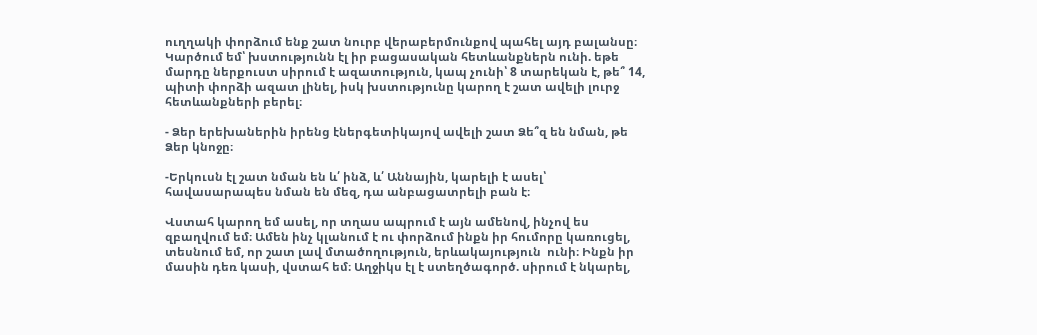ուղղակի փորձում ենք շատ նուրբ վերաբերմունքով պահել այդ բալանսը։ Կարծում եմ՝ խստությունն էլ իր բացասական հետևանքներն ունի. եթե մարդը ներքուստ սիրում է ազատություն, կապ չունի՝ 8 տարեկան է, թե՞ 14, պիտի փորձի ազատ լինել, իսկ խստությունը կարող է շատ ավելի լուրջ հետևանքների բերել։

- Ձեր երեխաներին իրենց էներգետիկայով ավելի շատ Ձե՞զ են նման, թե Ձեր կնոջը։

-Երկուսն էլ շատ նման են և՛ ինձ, և՛ Աննային, կարելի է ասել՝ հավասարապես նման են մեզ, դա անբացատրելի բան է։

Վստահ կարող եմ ասել, որ տղաս ապրում է այն ամենով, ինչով ես զբաղվում եմ։ Ամեն ինչ կլանում է ու փորձում ինքն իր հումորը կառուցել, տեսնում եմ, որ շատ լավ մտածողություն, երևակայություն  ունի։ Ինքն իր մասին դեռ կասի, վստահ եմ։ Աղջիկս էլ է ստեղծագործ. սիրում է նկարել,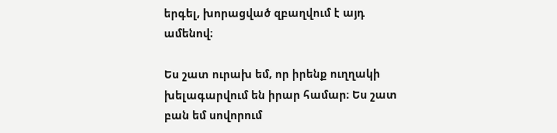երգել, խորացված զբաղվում է այդ ամենով։

Ես շատ ուրախ եմ, որ իրենք ուղղակի խելագարվում են իրար համար։ Ես շատ բան եմ սովորում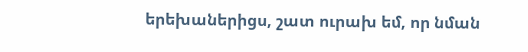երեխաներիցս, շատ ուրախ եմ, որ նման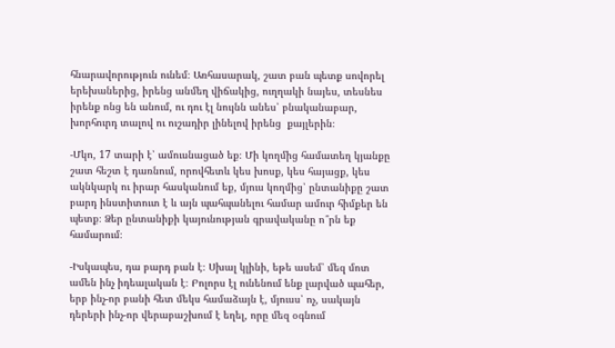հնարավորություն ունեմ։ Առհասարակ, շատ բան պետք սովորել երեխաներից, իրենց անմեղ վիճակից, ուղղակի նայես, տեսնես իրենք ոնց են անում, ու դու էլ նույնն անես՝ բնականաբար, խորհուրդ տալով ու ուշադիր լինելով իրենց  քայլերին։

-Մկո, 17 տարի է՝ ամուսնացած եք։ Մի կողմից համատեղ կյանքը շատ հեշտ է դառնում, որովհետև կես խոսք, կես հայացք, կես ակնկարկ ու իրար հասկանում եք, մյուս կողմից՝ ընտանիքը շատ բարդ ինստիտուտ է և այն պահպանելու համար ամուր հիմքեր են պետք։ Ձեր ընտանիքի կայունության գրավականը ո՞րն եք համարում։

-Իսկապես, դա բարդ բան է։ Սխալ կլինի, եթե ասեմ՝ մեզ մոտ ամեն ինչ իդեալական է։ Բոլորս էլ ունենում ենք լարված պահեր, երբ ինչ-որ բանի հետ մեկս համաձայն է, մյուսս՝ ոչ, սակայն դերերի ինչ-որ վերաբաշխում է եղել, որը մեզ օգնում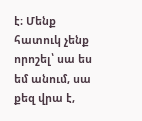է։ Մենք հատուկ չենք որոշել՝ սա ես եմ անում, սա քեզ վրա է,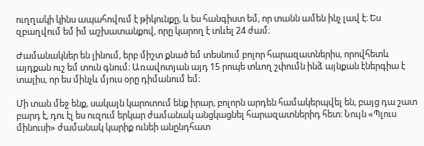ուղղակի կինս ապահովում է թիկունքը, և ես հանգիստ եմ, որ տանն ամեն ինչ լավ է։ Ես զբաղվում եմ իմ աշխատանքով, որը կարող է տևել 24 ժամ։

Ժամանակներ են լինում, երբ միշտ քնած եմ տեսնում բոլոր հարազատներիս, որովհետև այդքան ուշ եմ տուն գնում։ Առավոտյան այդ 15 րոպե տևող շփումն ինձ այնքան էներգիա է տալիս, որ ես մինչև մյուս օրը դիմանում եմ։

Մի տան մեջ ենք, սակայն կարոտում ենք իրար, բոլորն արդեն համակերպվել են, բայց դա շատ բարդ է, դու էլ ես ուզում երկար ժամանակ անցկացնել հարազատներիդ հետ։ Նույն «Պլուս մինուսի» ժամանակ կարիք ունեի անընդհատ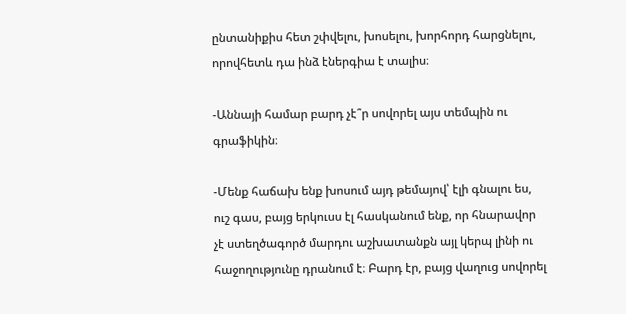ընտանիքիս հետ շփվելու, խոսելու, խորհորդ հարցնելու, որովհետև դա ինձ էներգիա է տալիս։

-Աննայի համար բարդ չէ՞ր սովորել այս տեմպին ու գրաֆիկին։

-Մենք հաճախ ենք խոսում այդ թեմայով՝ էլի գնալու ես, ուշ գաս, բայց երկուսս էլ հասկանում ենք, որ հնարավոր չէ ստեղծագործ մարդու աշխատանքն այլ կերպ լինի ու հաջողությունը դրանում է։ Բարդ էր, բայց վաղուց սովորել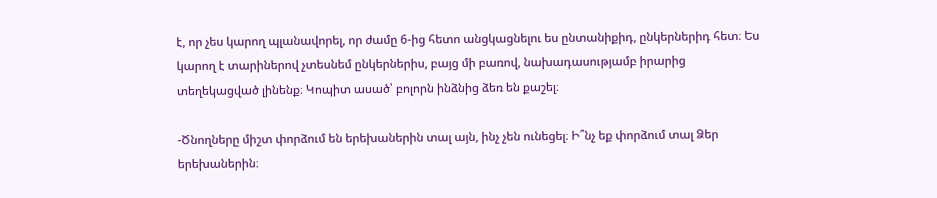է, որ չես կարող պլանավորել, որ ժամը 6-ից հետո անցկացնելու ես ընտանիքիդ, ընկերներիդ հետ։ Ես կարող է տարիներով չտեսնեմ ընկերներիս, բայց մի բառով, նախադասությամբ իրարից տեղեկացված լինենք։ Կոպիտ ասած՝ բոլորն ինձնից ձեռ են քաշել։

-Ծնողները միշտ փորձում են երեխաներին տալ այն, ինչ չեն ունեցել։ Ի՞նչ եք փորձում տալ Ձեր երեխաներին։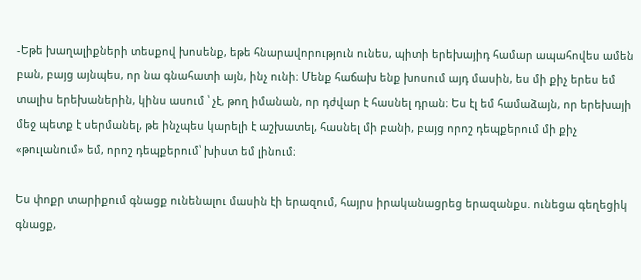-Եթե խաղալիքների տեսքով խոսենք, եթե հնարավորություն ունես, պիտի երեխայիդ համար ապահովես ամեն բան, բայց այնպես, որ նա գնահատի այն, ինչ ունի։ Մենք հաճախ ենք խոսում այդ մասին, ես մի քիչ երես եմ տալիս երեխաներին, կինս ասում ՝ չէ, թող իմանան, որ դժվար է հասնել դրան։ Ես էլ եմ համաձայն, որ երեխայի մեջ պետք է սերմանել, թե ինչպես կարելի է աշխատել, հասնել մի բանի, բայց որոշ դեպքերում մի քիչ «թուլանում» եմ, որոշ դեպքերում՝ խիստ եմ լինում։

Ես փոքր տարիքում գնացք ունենալու մասին էի երազում, հայրս իրականացրեց երազանքս. ունեցա գեղեցիկ գնացք,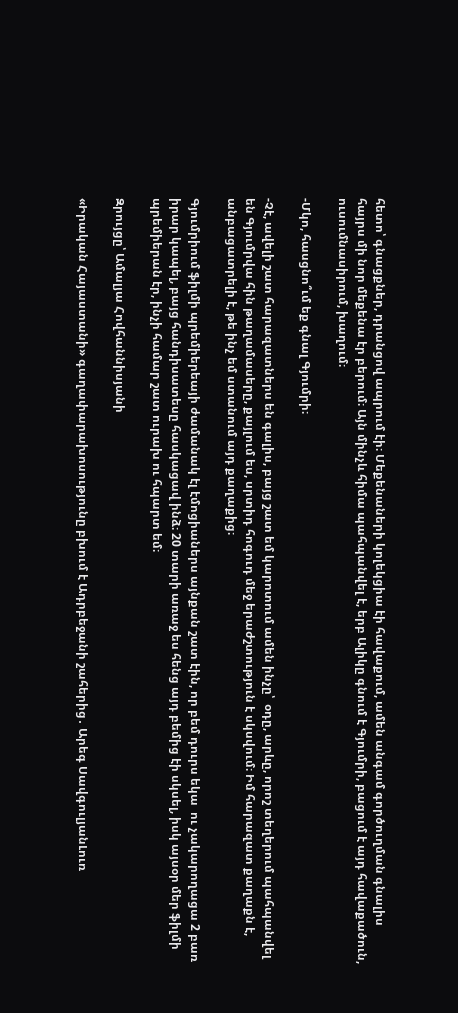հետո՝ գնացքներ, դրանցով ապրում էի։ Մեքենաների կոլեկցիա էի հավաքում, ամեն անգամ գործուղման գնալիս հայրս մի նոր մեքենա էր բերում։ Այն մինչև հիմա պահպանվել է, երբ Ալիկը գնում է Գյումրի, բացում է այդ հավաքածուն, ուսումնասիրում, խաղում։

-Մկո, հասցնո՞ւմ եք գնալ Գյումրի։

-Չէ, ավելի շատ հարազատներս են գալիս, բայց շատ եմ կարոտում ամեն ինչը՝  օդը, արևը, որոշ տեղերում պահպանվել են Գյումրվա հին թաղամասերը, քայլում ես, սրտիդ հոգուդ մեջ երաժշտություն է սկսվում։ Իմ հարազատ քաղաքն է, անբացատրելի է, թե ինչ եմ ստանում այդ քաղաքից։

Գյումրիում ֆիլմի պրեմիերեայի ժամանակ էլ էմոցիաներս այնքան շատ էին, որ բեմ դուրս եկա  ու չակարողացա 2 բառ իրար կապել, բայց հանդիսատեսը հասկացավ ինձ։ 20 տարի առաջ ես հենց այդ բեմից էի սկսել, իսկ այսօր մեր ֆիլմի պրեմիերան էր, ինչի համար շատ ուրախ ու հպարտ եմ։

Զրույցը՝ Ամալյա Հովհաննիսյանի

«Իրական Հայաստանի» գաղափարախոսությունը բխում է Ադրբեջանի շահերից․ Արեգ ՍավգուլյանԼուռ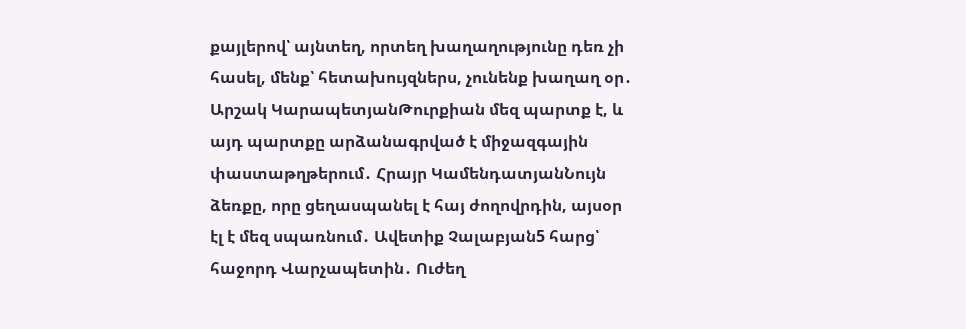քայլերով՝ այնտեղ, որտեղ խաղաղությունը դեռ չի հասել, մենք՝ հետախույզներս, չունենք խաղաղ օր․ Արշակ ԿարապետյանԹուրքիան մեզ պարտք է, և այդ պարտքը արձանագրված է միջազգային փաստաթղթերում․ Հրայր ԿամենդատյանՆույն ձեռքը, որը ցեղասպանել է հայ ժողովրդին, այսօր էլ է մեզ սպառնում․ Ավետիք Չալաբյան5 հարց՝ հաջորդ Վարչապետին․ Ուժեղ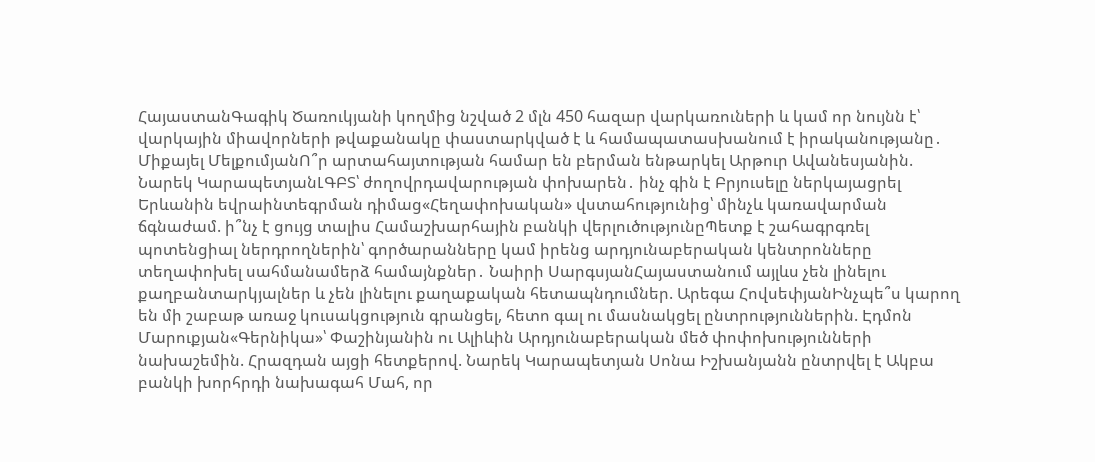ՀայաստանԳագիկ Ծառուկյանի կողմից նշված 2 մլն 450 հազար վարկառուների և կամ որ նույնն է՝ վարկային միավորների թվաքանակը փաստարկված է և համապատասխանում է իրականությանը․ Միքայել ՄելքումյանՈ՞ր արտահայտության համար են բերման ենթարկել Արթուր Ավանեսյանին. Նարեկ ԿարապետյանԼԳԲՏ՝ ժողովրդավարության փոխարեն․ ինչ գին է Բրյուսելը ներկայացրել Երևանին եվրաինտեգրման դիմաց«Հեղափոխական» վստահությունից՝ մինչև կառավարման ճգնաժամ. ի՞նչ է ցույց տալիս Համաշխարհային բանկի վերլուծությունըՊետք է շահագրգռել պոտենցիալ ներդրողներին՝ գործարանները կամ իրենց արդյունաբերական կենտրոնները տեղափոխել սահմանամերձ համայնքներ․ Նաիրի ՍարգսյանՀայաստանում այլևս չեն լինելու քաղբանտարկյալներ և չեն լինելու քաղաքական հետապնդումներ. Արեգա ՀովսեփյանԻնչպե՞ս կարող են մի շաբաթ առաջ կուսակցություն գրանցել, հետո գալ ու մասնակցել ընտրություններին. Էդմոն Մարուքյան«Գերնիկա»՝ Փաշինյանին ու Ալիևին Արդյունաբերական մեծ փոփոխությունների նախաշեմին. Հրազդան այցի հետքերով. Նարեկ Կարապետյան Սոնա Իշխանյանն ընտրվել է Ակբա բանկի խորհրդի նախագահ Մահ, որ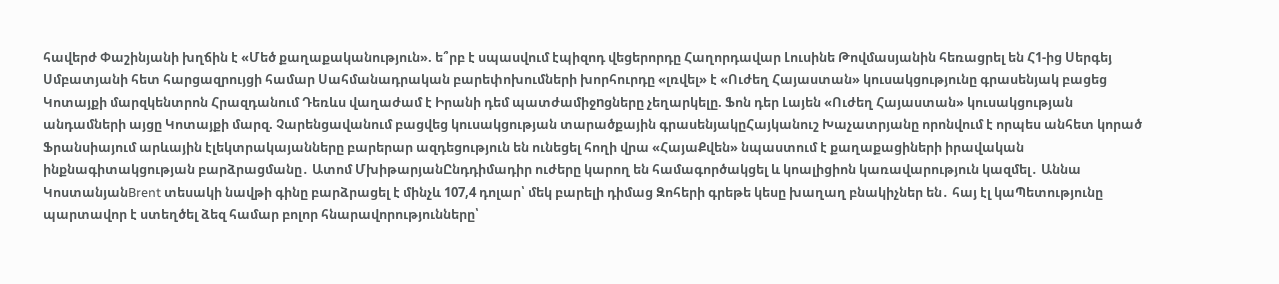հավերժ Փաշինյանի խղճին է «Մեծ քաղաքականություն». ե՞րբ է սպասվում էպիզոդ վեցերորդը Հաղորդավար Լուսինե Թովմասյանին հեռացրել են Հ1-ից Սերգեյ Սմբատյանի հետ հարցազրույցի համար Սահմանադրական բարեփոխումների խորհուրդը «լռվել» է «Ուժեղ Հայաստան» կուսակցությունը գրասենյակ բացեց Կոտայքի մարզկենտրոն Հրազդանում Դեռևս վաղաժամ է Իրանի դեմ պատժամիջnցները չեղարկելը. Ֆոն դեր Լայեն «Ուժեղ Հայաստան» կուսակցության անդամների այցը Կոտայքի մարզ. Չարենցավանում բացվեց կուսակցության տարածքային գրասենյակըՀայկանուշ Խաչատրյանը որոնվում է որպես անհետ կորած Ֆրանսիայում արևային էլեկտրակայանները բարերար ազդեցություն են ունեցել հողի վրա «ՀայաՔվեն» նպաստում է քաղաքացիների իրավական ինքնագիտակցության բարձրացմանը․ Ատոմ ՄխիթարյանԸնդդիմադիր ուժերը կարող են համագործակցել և կոալիցիոն կառավարություն կազմել․ Աննա ԿոստանյանBrent տեսակի նավթի գինը բարձրացել է մինչև 107,4 դոլար՝ մեկ բարելի դիմաց Զոհերի գրեթե կեսը խաղաղ բնակիչներ են․ հայ էլ կաՊետությունը պարտավոր է ստեղծել ձեզ համար բոլոր հնարավորությունները՝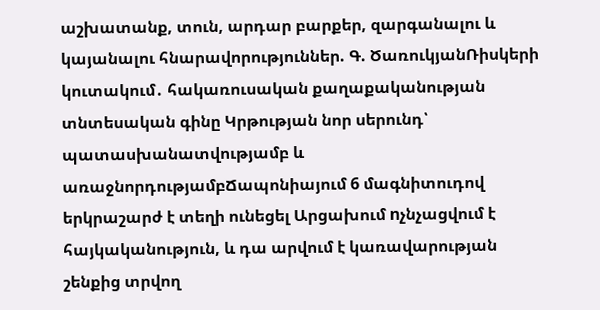աշխատանք, տուն, արդար բարքեր, զարգանալու և կայանալու հնարավորություններ. Գ. ԾառուկյանՌիսկերի կուտակում․ հակառուսական քաղաքականության տնտեսական գինը Կրթության նոր սերունդ՝ պատասխանատվությամբ և առաջնորդությամբՃապոնիայում 6 մագնիտուդով երկրաշարժ է տեղի ունեցել Արցախում nչնչացվում է հայկականություն, և դա արվում է կառավարության շենքից տրվող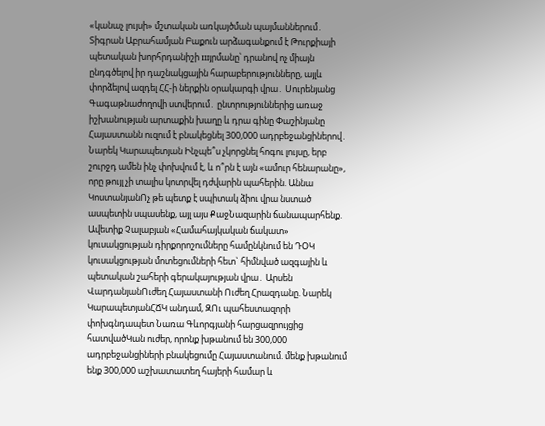«կանաչ լույսի» մշտական առկայծման պայմաններում․ Տիգրան Աբրահամյան Բաքուն արձագանքում է Թուրքիայի պետական խորհրդանիշի шյրմանը՝ դրանով ոչ միայն ընդգծելով իր դաշնակցային հարաբերությունները, այլև փորձելով ազդել ՀՀ-ի ներքին օրակարգի վրա․ Սուրենյանց Գագաթնաժողովի ստվերում․ ընտրություններից առաջ իշխանության արտաքին խաղը և դրա գինը Փաշինյանը Հայաստանն ուզում է բնակեցնել 300,000 ադրբեջանցիներով․ Նարեկ Կարապետյան Ինչպե՞ս չկորցնել հոգու լույսը, երբ շուրջդ ամեն ինչ փոխվում է, և ո՞րն է այն «ամուր հենարանը», որը թույլ չի տալիս կոտրվել դժվարին պահերին. Աննա ԿոստանյանՈչ թե պետք է սպիտակ ձիու վրա նստած ասպետին սպասենք, այլ այս ՔաջՆազարին ճանապարհենք. Ավետիք Չալաբյան «Համահայկական ճակատ» կուսակցության դիրքորոշումները համընկնում են ԴՕԿ կուսակցության մոտեցումների հետ` հիմնված ազգային և պետական շահերի գերակայության վրա․ Արսեն ՎարդանյանՈւժեղ Հայաստանի Ուժեղ Հրազդանը. Նարեկ ԿարապետյանՀՃԿ անդամ, ԶՈւ պահեստազորի փոխգնդապետ Նառա Գևորգյանի հարցազրույցից հատվածԿան ուժեր, որոնք խթանում են 300,000 ադրբեջանցիների բնակեցումը Հայաստանում. մենք խթանում ենք 300,000 աշխատատեղ հայերի համար և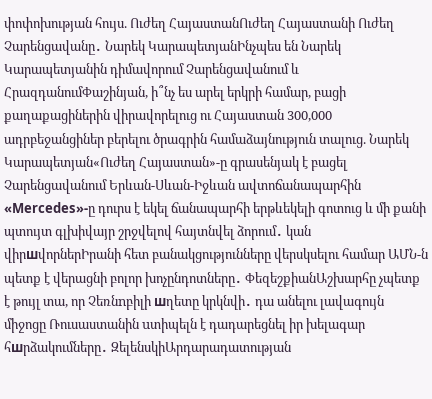փոփոխության հույս. Ուժեղ ՀայաստանՈւժեղ Հայաստանի Ուժեղ Չարենցավանը․ Նարեկ ԿարապետյանԻնչպես են Նարեկ Կարապետյանին դիմավորում Չարենցավանում և ՀրազդանումՓաշինյան, ի՞նչ ես արել երկրի համար, բացի քաղաքացիներին վիրավորելուց ու Հայաստան 300,000 ադրբեջանցիներ բերելու ծրագրին համաձայնություն տալուց. Նարեկ Կարապետյան«Ուժեղ Հայաստան»-ը գրասենյակ է բացել Չարենցավանում Երևան-Սևան-Իջևան ավտոճանապարհին «Mercedes»-ը դուրս է եկել ճանապարհի երթևեկելի գոտուց և մի քանի պտույտ գլխիվայր շրջվելով հայտնվել ձորում․ կան վիրшվորներԻրանի հետ բանակցությունները վերսկսելու համար ԱՄՆ-ն պետք է վերացնի բոլոր խոչընդոտները․ ՓեզեշքիանԱշխարհը չպետք է թույլ տա, որ Չեռնnբիլի шղետը կրկնվի․ դա անելու լավագույն միջոցը Ռուսաստանին uտիպելն է դադարեցնել իր խելագար հшրձակումները․ ԶելենսկիԱրդարադատության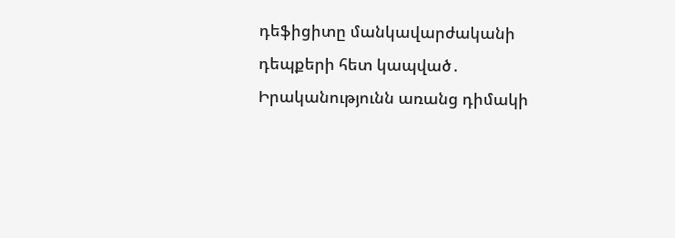դեֆիցիտը մանկավարժականի դեպքերի հետ կապված․ Իրականությունն առանց դիմակի